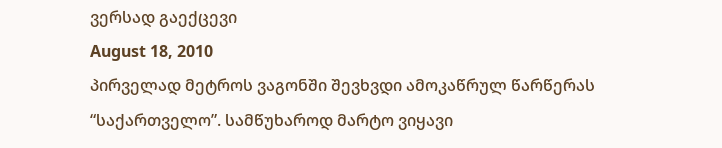ვერსად გაექცევი
August 18, 2010
პირველად მეტროს ვაგონში შევხვდი ამოკაწრულ წარწერას “საქართველო”. სამწუხაროდ მარტო ვიყავი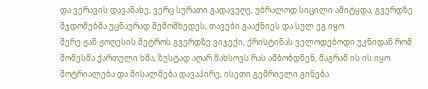და ვერავის დავანახე, ვერც სურათი გადავუღე, უბრალოდ სიცილი ამიტყდა, გვერდზე მჯდომებმა უცნაურად შემომხედეს, თავები გააქნიეს და სულ ეგ იყო.
მერე ჟან ჟოღესის მეტროს გვერდზე ვიჯექი, ქრისტინას ველოდებოდი უკნიდან რომ მომესმა ქართული ხმა, ზუსტად აღარ მახსოვს რას ამბობდნენ, მაგრამ ის ის იყო მოტრიალება და მისალმება დავაპირე, ისეთი გემრიელი გინება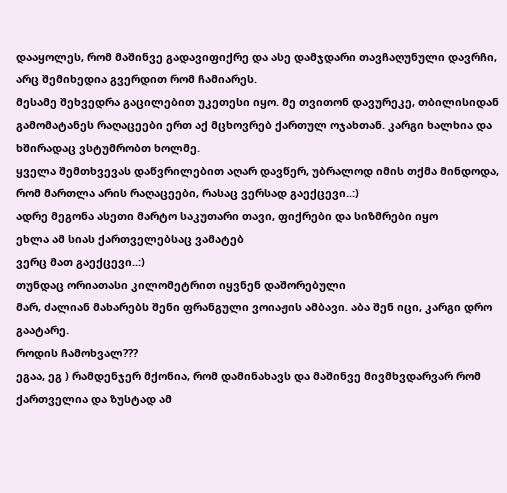დააყოლეს, რომ მაშინვე გადავიფიქრე და ასე დამჯდარი თავჩაღუნული დავრჩი, არც შემიხედია გვერდით რომ ჩამიარეს.
მესამე შეხვედრა გაცილებით უკეთესი იყო. მე თვითონ დავურეკე, თბილისიდან გამომატანეს რაღაცეები ერთ აქ მცხოვრებ ქართულ ოჯახთან. კარგი ხალხია და ხშირადაც ვსტუმრობთ ხოლმე.
ყველა შემთხვევას დაწვრილებით აღარ დავწერ, უბრალოდ იმის თქმა მინდოდა, რომ მართლა არის რაღაცეები, რასაც ვერსად გაექცევი..:)
ადრე მეგონა ასეთი მარტო საკუთარი თავი, ფიქრები და სიზმრები იყო
ეხლა ამ სიას ქართველებსაც ვამატებ
ვერც მათ გაექცევი..:)
თუნდაც ორიათასი კილომეტრით იყვნენ დაშორებული
მარ, ძალიან მახარებს შენი ფრანგული ვოიაჟის ამბავი. აბა შენ იცი, კარგი დრო გაატარე.
როდის ჩამოხვალ???
ეგაა, ეგ ) რამდენჯერ მქონია, რომ დამინახავს და მაშინვე მივმხვდარვარ რომ ქართველია და ზუსტად ამ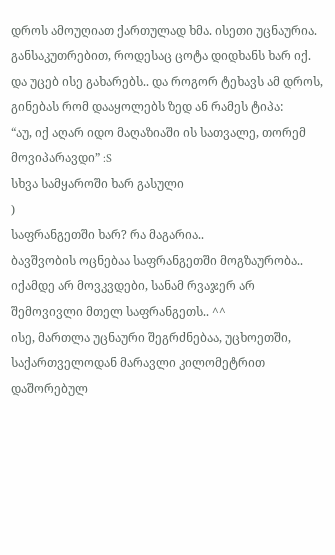დროს ამოუღიათ ქართულად ხმა. ისეთი უცნაურია. განსაკუთრებით, როდესაც ცოტა დიდხანს ხარ იქ. და უცებ ისე გახარებს.. და როგორ ტეხავს ამ დროს, გინებას რომ დააყოლებს ზედ ან რამეს ტიპა:
“აუ, იქ აღარ იდო მაღაზიაში ის სათვალე, თორემ მოვიპარავდი” :S
სხვა სამყაროში ხარ გასული
)
საფრანგეთში ხარ? რა მაგარია..
ბავშვობის ოცნებაა საფრანგეთში მოგზაურობა.. იქამდე არ მოვკვდები, სანამ რვაჯერ არ შემოვივლი მთელ საფრანგეთს.. ^^
ისე, მართლა უცნაური შეგრძნებაა, უცხოეთში, საქართველოდან მარავლი კილომეტრით დაშორებულ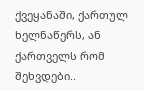ქვეყანაში, ქართულ ხელნაწერს, ან ქართველს რომ შეხვდები..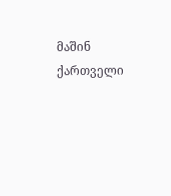მაშინ ქართველი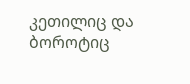კეთილიც და ბოროტიც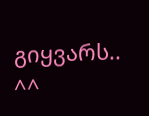გიყვარს.. ^^